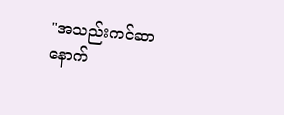"အသည်းကင်ဆာ နောက်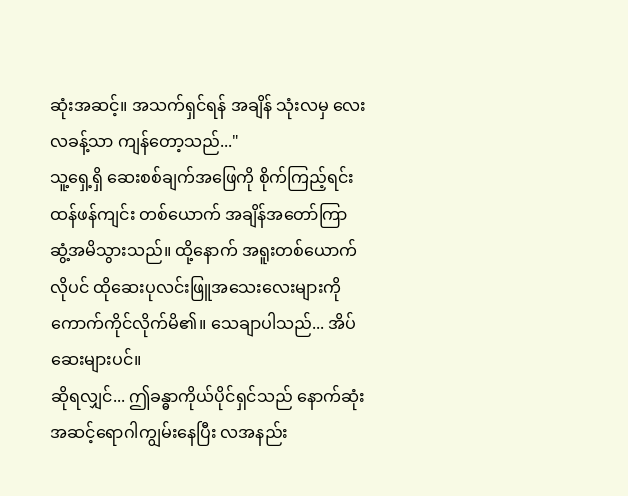ဆုံးအဆင့်။ အသက်ရှင်ရန် အချိန် သုံးလမှ လေးလခန့်သာ ကျန်တော့သည်..."
သူ့ရှေ့ရှိ ဆေးစစ်ချက်အဖြေကို စိုက်ကြည့်ရင်း ထန်ဖန်ကျင်း တစ်ယောက် အချိန်အတော်ကြာ ဆွံ့အမိသွားသည်။ ထို့နောက် အရူးတစ်ယောက်လိုပင် ထိုဆေးပုလင်းဖြူအသေးလေးများကို ကောက်ကိုင်လိုက်မိ၏။ သေချာပါသည်... အိပ်ဆေးများပင်။
ဆိုရလျှင်... ဤခန္ဓာကိုယ်ပိုင်ရှင်သည် နောက်ဆုံးအဆင့်ရောဂါကျွမ်းနေပြီး လအနည်း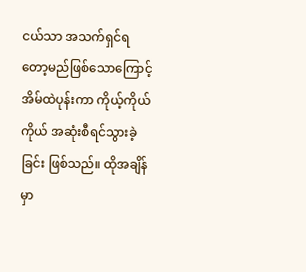ငယ်သာ အသက်ရှင်ရတော့မည်ဖြစ်သောကြောင့် အိမ်ထဲပုန်းကာ ကိုယ့်ကိုယ်ကိုယ် အဆုံးစီရင်သွားခဲ့ခြင်း ဖြစ်သည်။ ထိုအချိန်မှာ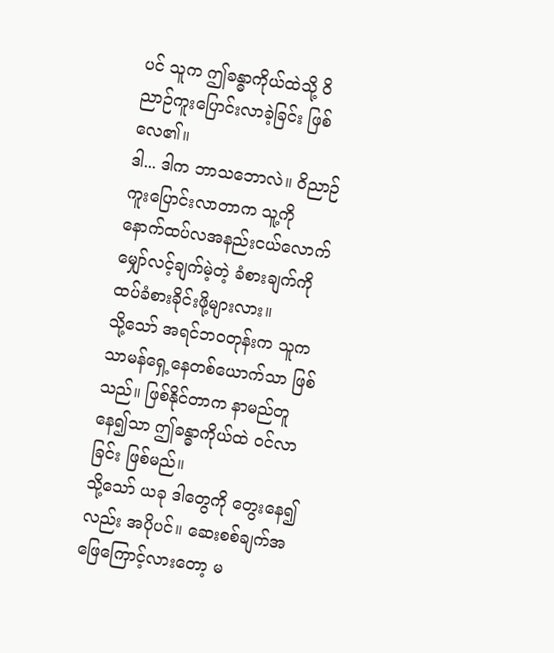ပင် သူက ဤခန္ဓာကိုယ်ထဲသို့ ဝိညာဉ်ကူးပြောင်းလာခဲ့ခြင်း ဖြစ်လေ၏။
ဒါ... ဒါက ဘာသဘောလဲ။ ဝိညာဉ်ကူးပြောင်းလာတာက သူ့ကို နောက်ထပ်လအနည်းငယ်လောက် မျှော်လင့်ချက်မဲ့တဲ့ ခံစားချက်ကို ထပ်ခံစားခိုင်းဖို့များလား။
သို့သော် အရင်ဘဝတုန်းက သူက သာမန်ရှေ့နေတစ်ယောက်သာ ဖြစ်သည်။ ဖြစ်နိုင်တာက နာမည်တူနေ၍သာ ဤခန္ဓာကိုယ်ထဲ ဝင်လာခြင်း ဖြစ်မည်။
သို့သော် ယခု ဒါတွေကို တွေးနေ၍လည်း အပိုပင်။ ဆေးစစ်ချက်အဖြေကြောင့်လားတော့ မ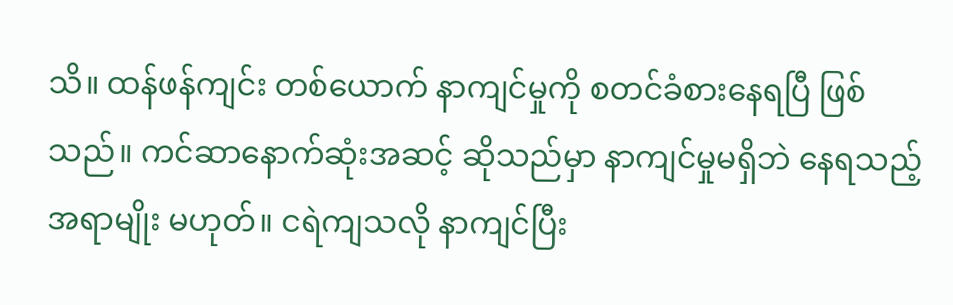သိ။ ထန်ဖန်ကျင်း တစ်ယောက် နာကျင်မှုကို စတင်ခံစားနေရပြီ ဖြစ်သည်။ ကင်ဆာနောက်ဆုံးအဆင့် ဆိုသည်မှာ နာကျင်မှုမရှိဘဲ နေရသည့်အရာမျိုး မဟုတ်။ ငရဲကျသလို နာကျင်ပြီး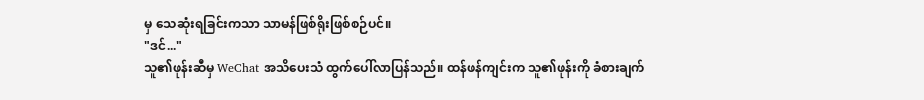မှ သေဆုံးရခြင်းကသာ သာမန်ဖြစ်ရိုးဖြစ်စဉ်ပင်။
"ဒင်..."
သူ၏ဖုန်းဆီမှ WeChat အသိပေးသံ ထွက်ပေါ်လာပြန်သည်။ ထန်ဖန်ကျင်းက သူ၏ဖုန်းကို ခံစားချက်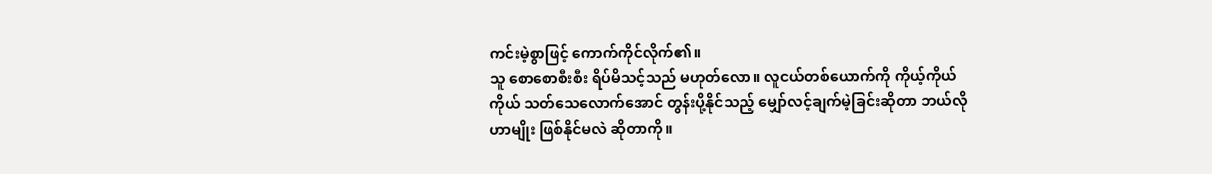ကင်းမဲ့စွာဖြင့် ကောက်ကိုင်လိုက်၏။
သူ စောစောစီးစီး ရိပ်မိသင့်သည် မဟုတ်လော။ လူငယ်တစ်ယောက်ကို ကိုယ့်ကိုယ်ကိုယ် သတ်သေလောက်အောင် တွန်းပို့နိုင်သည့် မျှော်လင့်ချက်မဲ့ခြင်းဆိုတာ ဘယ်လိုဟာမျိုး ဖြစ်နိုင်မလဲ ဆိုတာကို။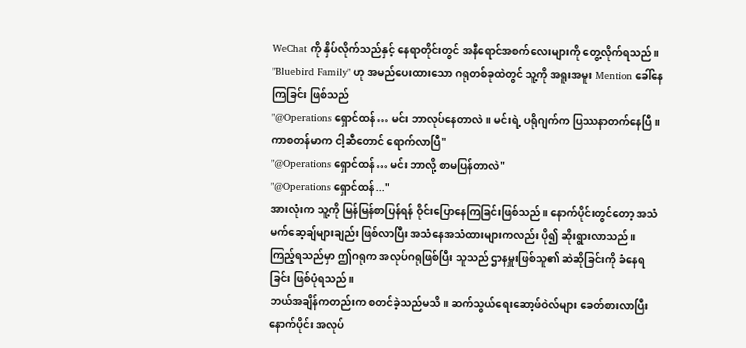WeChat ကို နှိပ်လိုက်သည်နှင့် နေရာတိုင်းတွင် အနီရောင်အစက်လေးများကို တွေ့လိုက်ရသည်။ "Bluebird Family" ဟု အမည်ပေးထားသော ဂရုတစ်ခုထဲတွင် သူ့ကို အရူးအမူး Mention ခေါ်နေကြခြင်း ဖြစ်သည်
"@Operations ရှောင်ထန်… မင်း ဘာလုပ်နေတာလဲ။ မင်းရဲ့ ပရိုဂျက်က ပြဿနာတက်နေပြီ။ ကာစတန်မာက ငါ့ဆီတောင် ရောက်လာပြီ"
"@Operations ရှောင်ထန်… မင်း ဘာလို့ စာမပြန်တာလဲ"
"@Operations ရှောင်ထန်..."
အားလုံးက သူ့ကို မြန်မြန်စာပြန်ရန် ဝိုင်းပြောနေကြခြင်းဖြစ်သည်။ နောက်ပိုင်းတွင်တော့ အသံမက်ဆေ့ချ်များချည်း ဖြစ်လာပြီး အသံနေအသံထားများကလည်း ပို၍ ဆိုးရွားလာသည်။
ကြည့်ရသည်မှာ ဤဂရုက အလုပ်ဂရုဖြစ်ပြီး သူသည် ဌာနမှူးဖြစ်သူ၏ ဆဲဆိုခြင်းကို ခံနေရခြင်း ဖြစ်ပုံရသည်။
ဘယ်အချိန်ကတည်းက စတင်ခဲ့သည်မသိ။ ဆက်သွယ်ရေးဆော့ဖ်ဝဲလ်များ ခေတ်စားလာပြီးနောက်ပိုင်း အလုပ်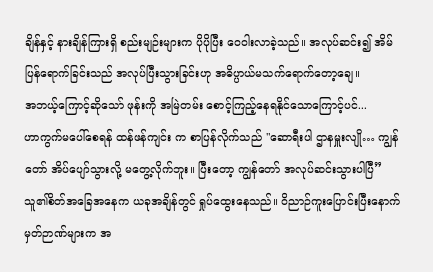ချိန်နှင့် နားချိန်ကြားရှိ စည်းမျဉ်းများက ပိုပိုပြီး ဝေဝါးလာခဲ့သည်။ အလုပ်ဆင်း၍ အိမ်ပြန်ရောက်ခြင်းသည် အလုပ်ပြီးသွားခြင်းဟု အဓိပ္ပာယ်မသက်ရောက်တော့ချေ။
အဘယ့်ကြောင့်ဆိုသော် ဖုန်းကို အမြဲတမ်း စောင့်ကြည့်နေရနိုင်သောကြောင့်ပင်...
ဟာကွက်မပေါ်စေရန် ထန်ဖန်ကျင်း က စာပြန်လိုက်သည် "ဆောရီးပါ ဌာနမှူးလျို… ကျွန်တော် အိပ်ပျော်သွားလို့ မတွေ့လိုက်ဘူး။ ပြီးတော့ ကျွန်တော် အလုပ်ဆင်းသွားပါပြီ”
သူ၏စိတ်အခြေအနေက ယခုအချိန်တွင် ရှုပ်ထွေးနေသည်။ ဝိညာဉ်ကူးပြောင်းပြီးနောက် မှတ်ဉာဏ်များက အ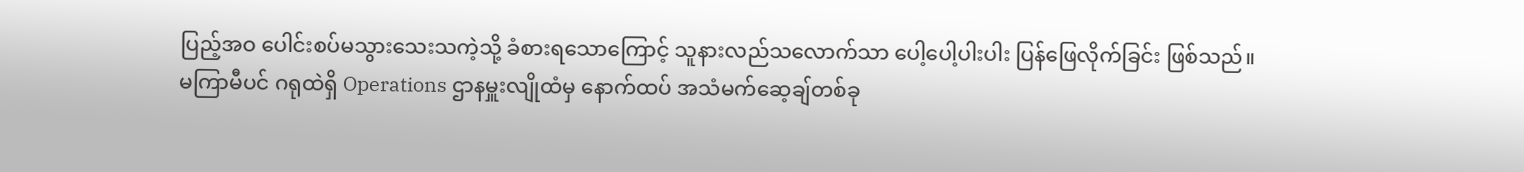ပြည့်အဝ ပေါင်းစပ်မသွားသေးသကဲ့သို့ ခံစားရသောကြောင့် သူနားလည်သလောက်သာ ပေါ့ပေါ့ပါးပါး ပြန်ဖြေလိုက်ခြင်း ဖြစ်သည်။
မကြာမီပင် ဂရုထဲရှိ Operations ဌာနမှူးလျိုထံမှ နောက်ထပ် အသံမက်ဆေ့ချ်တစ်ခု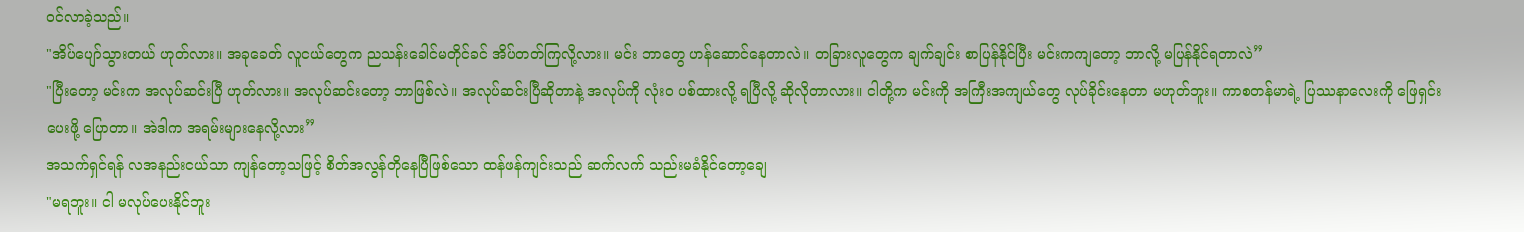ဝင်လာခဲ့သည်။
"အိပ်ပျော်သွားတယ် ဟုတ်လား။ အခုခေတ် လူငယ်တွေက ညသန်းခေါင်မတိုင်ခင် အိပ်တတ်ကြလို့လား။ မင်း ဘာတွေ ဟန်ဆောင်နေတာလဲ။ တခြားလူတွေက ချက်ချင်း စာပြန်နိုင်ပြီး မင်းကကျတော့ ဘာလို့ မပြန်နိုင်ရတာလဲ”
"ပြီးတော့ မင်းက အလုပ်ဆင်းပြီ ဟုတ်လား။ အလုပ်ဆင်းတော့ ဘာဖြစ်လဲ။ အလုပ်ဆင်းပြီဆိုတာနဲ့ အလုပ်ကို လုံးဝ ပစ်ထားလို့ ရပြီလို့ ဆိုလိုတာလား။ ငါတို့က မင်းကို အကြီးအကျယ်တွေ လုပ်ခိုင်းနေတာ မဟုတ်ဘူး။ ကာစတန်မာရဲ့ ပြဿနာလေးကို ဖြေရှင်းပေးဖို့ ပြောတာ။ အဲဒါက အရမ်းများနေလို့လား”
အသက်ရှင်ရန် လအနည်းငယ်သာ ကျန်တော့သဖြင့် စိတ်အလွန်တိုနေပြီဖြစ်သော ထန်ဖန်ကျင်းသည် ဆက်လက် သည်းမခံနိုင်တော့ချေ
"မရဘူး။ ငါ မလုပ်ပေးနိုင်ဘူး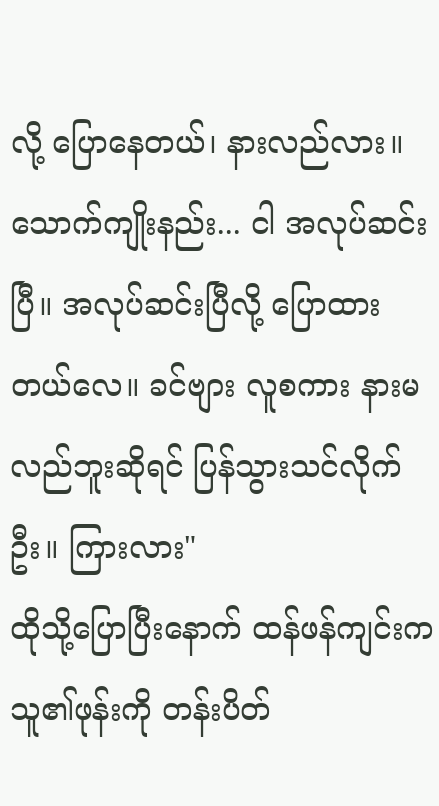လို့ ပြောနေတယ်၊ နားလည်လား။ သောက်ကျိုးနည်း... ငါ အလုပ်ဆင်းပြီ။ အလုပ်ဆင်းပြီလို့ ပြောထားတယ်လေ။ ခင်ဗျား လူစကား နားမလည်ဘူးဆိုရင် ပြန်သွားသင်လိုက်ဦး။ ကြားလား"
ထိုသို့ပြောပြီးနောက် ထန်ဖန်ကျင်းက သူ၏ဖုန်းကို တန်းပိတ်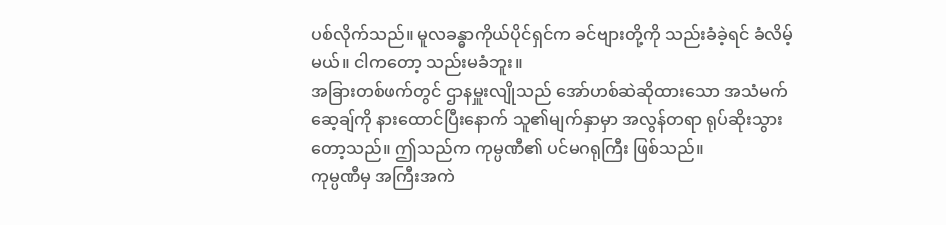ပစ်လိုက်သည်။ မူလခန္ဓာကိုယ်ပိုင်ရှင်က ခင်ဗျားတို့ကို သည်းခံခဲ့ရင် ခံလိမ့်မယ်။ ငါကတော့ သည်းမခံဘူး။
အခြားတစ်ဖက်တွင် ဌာနမှူးလျိုသည် အော်ဟစ်ဆဲဆိုထားသော အသံမက်ဆေ့ချ်ကို နားထောင်ပြီးနောက် သူ၏မျက်နှာမှာ အလွန်တရာ ရုပ်ဆိုးသွားတော့သည်။ ဤသည်က ကုမ္ပဏီ၏ ပင်မဂရုကြီး ဖြစ်သည်။
ကုမ္ပဏီမှ အကြီးအကဲ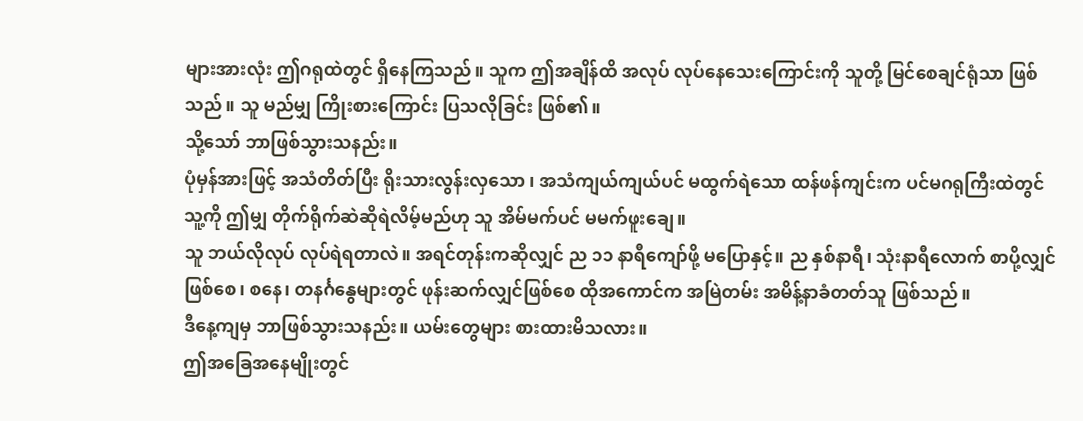များအားလုံး ဤဂရုထဲတွင် ရှိနေကြသည်။ သူက ဤအချိန်ထိ အလုပ် လုပ်နေသေးကြောင်းကို သူတို့ မြင်စေချင်ရုံသာ ဖြစ်သည်။ သူ မည်မျှ ကြိုးစားကြောင်း ပြသလိုခြင်း ဖြစ်၏။
သို့သော် ဘာဖြစ်သွားသနည်း။
ပုံမှန်အားဖြင့် အသံတိတ်ပြီး ရိုးသားလွန်းလှသော ၊ အသံကျယ်ကျယ်ပင် မထွက်ရဲသော ထန်ဖန်ကျင်းက ပင်မဂရုကြီးထဲတွင် သူ့ကို ဤမျှ တိုက်ရိုက်ဆဲဆိုရဲလိမ့်မည်ဟု သူ အိမ်မက်ပင် မမက်ဖူးချေ။
သူ ဘယ်လိုလုပ် လုပ်ရဲရတာလဲ။ အရင်တုန်းကဆိုလျှင် ည ၁၁ နာရီကျော်ဖို့ မပြောနှင့်။ ည နှစ်နာရီ၊ သုံးနာရီလောက် စာပို့လျှင်ဖြစ်စေ၊ စနေ၊ တနင်္ဂနွေများတွင် ဖုန်းဆက်လျှင်ဖြစ်စေ ထိုအကောင်က အမြဲတမ်း အမိန့်နာခံတတ်သူ ဖြစ်သည်။
ဒီနေ့ကျမှ ဘာဖြစ်သွားသနည်း။ ယမ်းတွေများ စားထားမိသလား။
ဤအခြေအနေမျိုးတွင်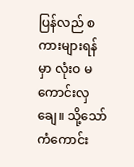ပြန်လည် စကားများရန်မှာ လုံးဝ မကောင်းလှချေ။ သို့သော် ကံကောင်း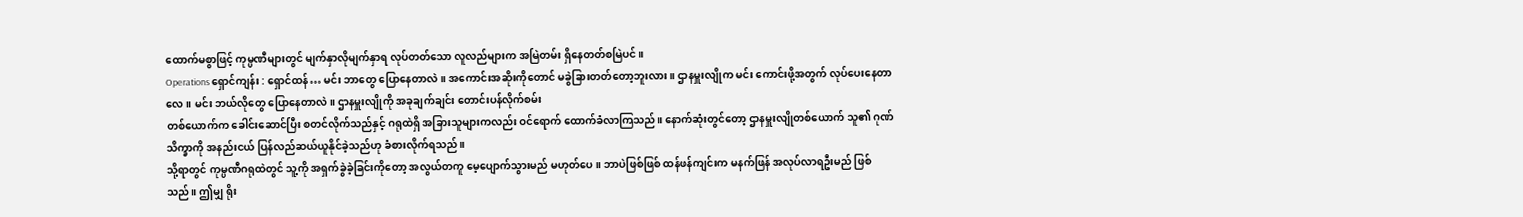ထောက်မစွာဖြင့် ကုမ္ပဏီများတွင် မျက်နှာလိုမျက်နှာရ လုပ်တတ်သော လူလည်များက အမြဲတမ်း ရှိနေတတ်စမြဲပင်။
Operations ရှောင်ကျန်း : ရှောင်ထန်… မင်း ဘာတွေ ပြောနေတာလဲ။ အကောင်းအဆိုးကိုတောင် မခွဲခြားတတ်တော့ဘူးလား။ ဌာနမှူးလျိုက မင်း ကောင်းဖို့အတွက် လုပ်ပေးနေတာလေ။ မင်း ဘယ်လိုတွေ ပြောနေတာလဲ။ ဌာနမှူးလျိုကို အခုချက်ချင်း တောင်းပန်လိုက်စမ်း
တစ်ယောက်က ခေါင်းဆောင်ပြီး စတင်လိုက်သည်နှင့် ဂရုထဲရှိ အခြားသူများကလည်း ဝင်ရောက် ထောက်ခံလာကြသည်။ နောက်ဆုံးတွင်တော့ ဌာနမှူးလျိုတစ်ယောက် သူ၏ ဂုဏ်သိက္ခာကို အနည်းငယ် ပြန်လည်ဆယ်ယူနိုင်ခဲ့သည်ဟု ခံစားလိုက်ရသည်။
သို့ရာတွင် ကုမ္ပဏီဂရုထဲတွင် သူ့ကို အရှက်ခွဲခဲ့ခြင်းကိုတော့ အလွယ်တကူ မေ့ပျောက်သွားမည် မဟုတ်ပေ။ ဘာပဲဖြစ်ဖြစ် ထန်ဖန်ကျင်းက မနက်ဖြန် အလုပ်လာရဦးမည် ဖြစ်သည်။ ဤမျှ ရိုး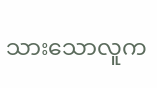သားသောလူက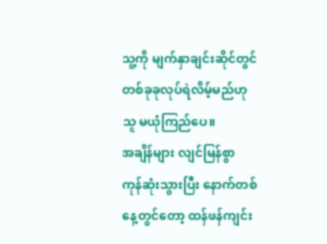သူ့ကို မျက်နှာချင်းဆိုင်တွင် တစ်ခုခုလုပ်ရဲလိမ့်မည်ဟု သူ မယုံကြည်ပေ။
အချိန်များ လျင်မြန်စွာ ကုန်ဆုံးသွားပြီး နောက်တစ်နေ့တွင်တော့ ထန်ဖန်ကျင်း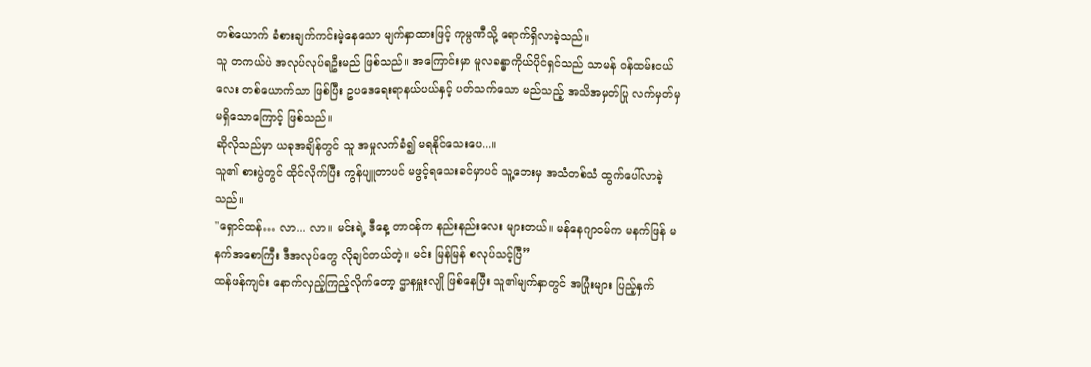တစ်ယောက် ခံစားချက်ကင်းမဲ့နေသော မျက်နှာထားဖြင့် ကုမ္ပဏီသို့ ရောက်ရှိလာခဲ့သည်။
သူ တကယ်ပဲ အလုပ်လုပ်ရဦးမည် ဖြစ်သည်။ အကြောင်းမှာ မူလခန္ဓာကိုယ်ပိုင်ရှင်သည် သာမန် ဝန်ထမ်းငယ်လေး တစ်ယောက်သာ ဖြစ်ပြီး ဥပဒေရေးရာနယ်ပယ်နှင့် ပတ်သက်သော မည်သည့် အသိအမှတ်ပြု လက်မှတ်မှ မရှိသောကြောင့် ဖြစ်သည်။
ဆိုလိုသည်မှာ ယခုအချိန်တွင် သူ အမှုလက်ခံ၍ မရနိုင်သေးပေ...။
သူ၏ စားပွဲတွင် ထိုင်လိုက်ပြီး ကွန်ပျူတာပင် မဖွင့်ရသေးခင်မှာပင် သူ့ဘေးမှ အသံတစ်သံ ထွက်ပေါ်လာခဲ့သည်။
"ရှောင်ထန်… လာ... လာ။ မင်းရဲ့ ဒီနေ့ တာဝန်က နည်းနည်းလေး များတယ်။ မန်နေဂျာဝမ်က မနက်ဖြန် မနက်အစောကြီး ဒီအလုပ်တွေ လိုချင်တယ်တဲ့။ မင်း မြန်မြန် စလုပ်သင့်ပြီ”
ထန်ဖန်ကျင်း နောက်လှည့်ကြည့်လိုက်တော့ ဌာနမှူးလျို ဖြစ်နေပြီး သူ၏မျက်နှာတွင် အပြုံးများ ပြည့်နှက်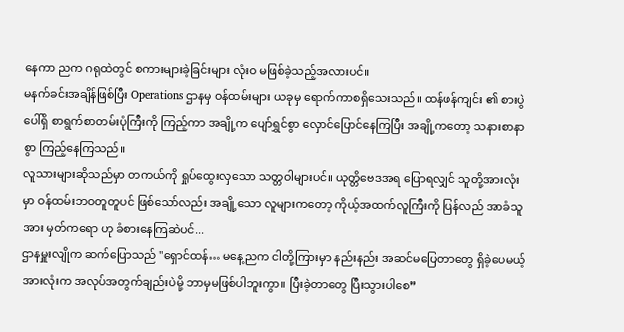နေကာ ညက ဂရုထဲတွင် စကားများခဲ့ခြင်းများ လုံးဝ မဖြစ်ခဲ့သည့်အလားပင်။
မနက်ခင်းအချိန်ဖြစ်ပြီး Operations ဌာနမှ ဝန်ထမ်းများ ယခုမှ ရောက်ကာစရှိသေးသည်။ ထန်ဖန်ကျင်း ၏ စားပွဲပေါ်ရှိ စာရွက်စာတမ်းပုံကြီးကို ကြည့်ကာ အချို့က ပျော်ရွှင်စွာ လှောင်ပြောင်နေကြပြီး အချို့ကတော့ သနားစာနာစွာ ကြည့်နေကြသည်။
လူသားများဆိုသည်မှာ တကယ်ကို ရှုပ်ထွေးလှသော သတ္တဝါများပင်။ ယုတ္တိဗေဒအရ ပြောရလျှင် သူတို့အားလုံးမှာ ဝန်ထမ်းဘဝတူတူပင် ဖြစ်သော်လည်း အချို့သော လူများကတော့ ကိုယ့်အထက်လူကြီးကို ပြန်လည် အာခံသူအား မှတ်ကရော ဟု ခံစားနေကြဆဲပင်...
ဌာနမှူးလျိုက ဆက်ပြောသည် "ရှောင်ထန်… မနေ့ညက ငါတို့ကြားမှာ နည်းနည်း အဆင်မပြေတာတွေ ရှိခဲ့ပေမယ့် အားလုံးက အလုပ်အတွက်ချည်းပဲမို့ ဘာမှမဖြစ်ပါဘူးကွာ။ ပြီးခဲ့တာတွေ ပြီးသွားပါစေ”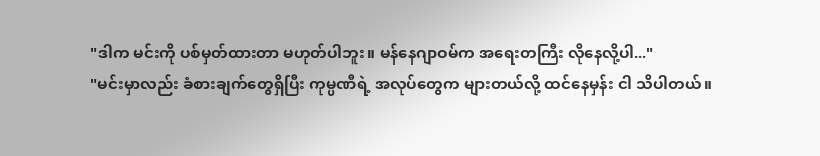"ဒါက မင်းကို ပစ်မှတ်ထားတာ မဟုတ်ပါဘူး။ မန်နေဂျာဝမ်က အရေးတကြီး လိုနေလို့ပါ..."
"မင်းမှာလည်း ခံစားချက်တွေရှိပြီး ကုမ္ပဏီရဲ့ အလုပ်တွေက များတယ်လို့ ထင်နေမှန်း ငါ သိပါတယ်။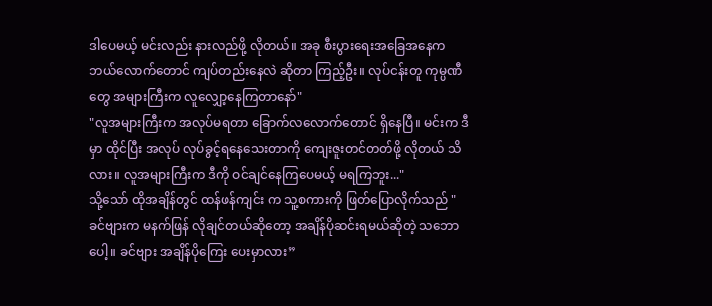ဒါပေမယ့် မင်းလည်း နားလည်ဖို့ လိုတယ်။ အခု စီးပွားရေးအခြေအနေက ဘယ်လောက်တောင် ကျပ်တည်းနေလဲ ဆိုတာ ကြည့်ဦး။ လုပ်ငန်းတူ ကုမ္ပဏီတွေ အများကြီးက လူလျှော့နေကြတာနော်"
"လူအများကြီးက အလုပ်မရတာ ခြောက်လလောက်တောင် ရှိနေပြီ။ မင်းက ဒီမှာ ထိုင်ပြီး အလုပ် လုပ်ခွင့်ရနေသေးတာကို ကျေးဇူးတင်တတ်ဖို့ လိုတယ် သိလား။ လူအများကြီးက ဒီကို ဝင်ချင်နေကြပေမယ့် မရကြဘူး..."
သို့သော် ထိုအချိန်တွင် ထန်ဖန်ကျင်း က သူ့စကားကို ဖြတ်ပြောလိုက်သည် "ခင်ဗျားက မနက်ဖြန် လိုချင်တယ်ဆိုတော့ အချိန်ပိုဆင်းရမယ်ဆိုတဲ့ သဘောပေါ့။ ခင်ဗျား အချိန်ပိုကြေး ပေးမှာလား”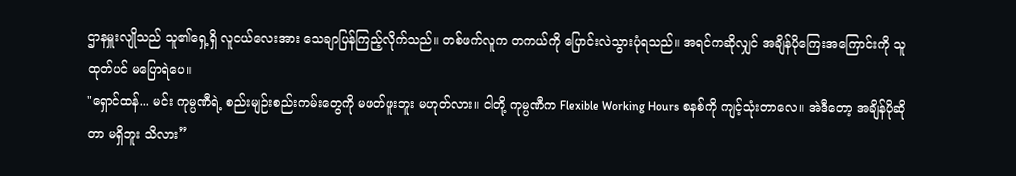ဌာနမှူးလျိုသည် သူ၏ရှေ့ရှိ လူငယ်လေးအား သေချာပြန်ကြည့်လိုက်သည်။ တစ်ဖက်လူက တကယ်ကို ပြောင်းလဲသွားပုံရသည်။ အရင်ကဆိုလျှင် အချိန်ပိုကြေးအကြောင်းကို သူ ထုတ်ပင် မပြောရဲပေ။
"ရှောင်ထန်... မင်း ကုမ္ပဏီရဲ့ စည်းမျဉ်းစည်းကမ်းတွေကို မဖတ်ဖူးဘူး မဟုတ်လား။ ငါတို့ ကုမ္ပဏီက Flexible Working Hours စနစ်ကို ကျင့်သုံးတာလေ။ အဲဒီတော့ အချိန်ပိုဆိုတာ မရှိဘူး သိလား”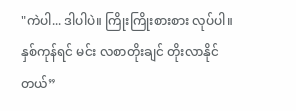"ကဲပါ... ဒါပါပဲ။ ကြိုးကြိုးစားစား လုပ်ပါ။ နှစ်ကုန်ရင် မင်း လစာတိုးချင် တိုးလာနိုင်တယ်”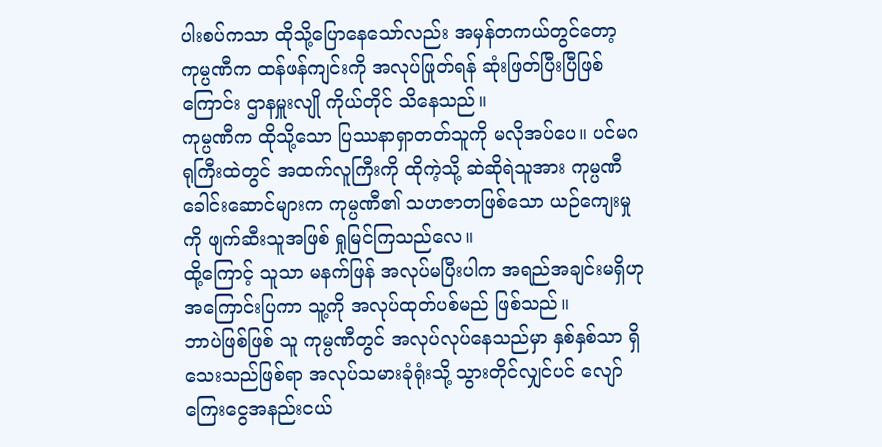ပါးစပ်ကသာ ထိုသို့ပြောနေသော်လည်း အမှန်တကယ်တွင်တော့ ကုမ္ပဏီက ထန်ဖန်ကျင်းကို အလုပ်ဖြုတ်ရန် ဆုံးဖြတ်ပြီးပြီဖြစ်ကြောင်း ဌာနမှူးလျို ကိုယ်တိုင် သိနေသည်။
ကုမ္ပဏီက ထိုသို့သော ပြဿနာရှာတတ်သူကို မလိုအပ်ပေ။ ပင်မဂရုကြီးထဲတွင် အထက်လူကြီးကို ထိုကဲ့သို့ ဆဲဆိုရဲသူအား ကုမ္ပဏီခေါင်းဆောင်များက ကုမ္ပဏီ၏ သဟဇာတဖြစ်သော ယဉ်ကျေးမှုကို ဖျက်ဆီးသူအဖြစ် ရှုမြင်ကြသည်လေ။
ထို့ကြောင့် သူသာ မနက်ဖြန် အလုပ်မပြီးပါက အရည်အချင်းမရှိဟု အကြောင်းပြကာ သူ့ကို အလုပ်ထုတ်ပစ်မည် ဖြစ်သည်။
ဘာပဲဖြစ်ဖြစ် သူ ကုမ္ပဏီတွင် အလုပ်လုပ်နေသည်မှာ နှစ်နှစ်သာ ရှိသေးသည်ဖြစ်ရာ အလုပ်သမားခုံရုံးသို့ သွားတိုင်လျှင်ပင် လျော်ကြေးငွေအနည်းငယ်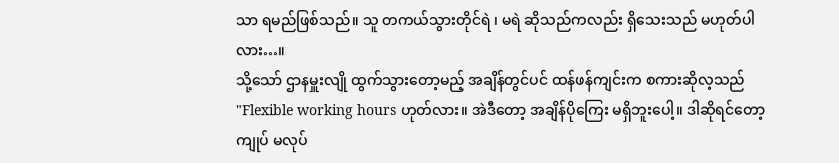သာ ရမည်ဖြစ်သည်။ သူ တကယ်သွားတိုင်ရဲ ၊ မရဲ ဆိုသည်ကလည်း ရှိသေးသည် မဟုတ်ပါလား…။
သို့သော် ဌာနမှူးလျို ထွက်သွားတော့မည့် အချိန်တွင်ပင် ထန်ဖန်ကျင်းက စကားဆိုလ့သည် "Flexible working hours ဟုတ်လား။ အဲဒီတော့ အချိန်ပိုကြေး မရှိဘူးပေါ့။ ဒါဆိုရင်တော့ ကျုပ် မလုပ်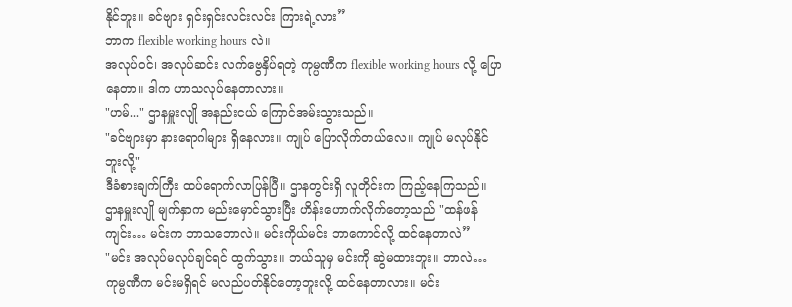နိုင်ဘူး။ ခင်ဗျား ရှင်းရှင်းလင်းလင်း ကြားရဲ့လား”
ဘာက flexible working hours လဲ။
အလုပ်ဝင်၊ အလုပ်ဆင်း လက်ဗွေနှိပ်ရတဲ့ ကုမ္ပဏီက flexible working hours လို့ ပြောနေတာ။ ဒါက ဟာသလုပ်နေတာလား။
"ဟမ်..." ဌာနမှူးလျို အနည်းငယ် ကြောင်အမ်းသွားသည်။
"ခင်ဗျားမှာ နားရောဂါများ ရှိနေလား။ ကျုပ် ပြောလိုက်တယ်လေ။ ကျုပ် မလုပ်နိုင်ဘူးလို့"
ဒီခံစားချက်ကြီး ထပ်ရောက်လာပြန်ပြီ။ ဌာနတွင်းရှိ လူတိုင်းက ကြည့်နေကြသည်။
ဌာနမှူးလျို မျက်နှာက မည်းမှောင်သွားပြီး ဟိန်းဟောက်လိုက်တော့သည် "ထန်ဖန်ကျင်း… မင်းက ဘာသဘောလဲ။ မင်းကိုယ်မင်း ဘာကောင်လို့ ထင်နေတာလဲ”
"မင်း အလုပ်မလုပ်ချင်ရင် ထွက်သွား။ ဘယ်သူမှ မင်းကို ဆွဲမထားဘူး။ ဘာလဲ… ကုမ္ပဏီက မင်းမရှိရင် မလည်ပတ်နိုင်တော့ဘူးလို့ ထင်နေတာလား။ မင်း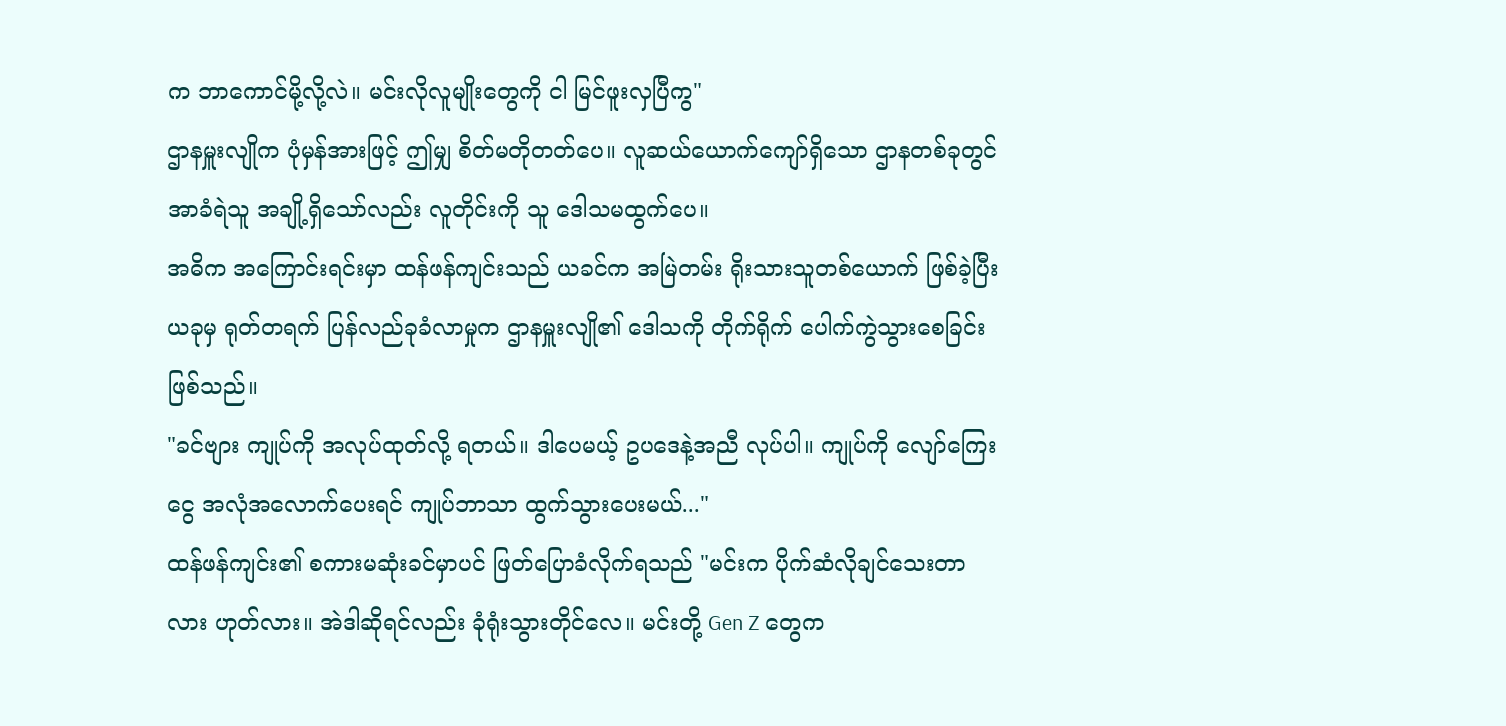က ဘာကောင်မို့လို့လဲ။ မင်းလိုလူမျိုးတွေကို ငါ မြင်ဖူးလှပြီကွ"
ဌာနမှူးလျိုက ပုံမှန်အားဖြင့် ဤမျှ စိတ်မတိုတတ်ပေ။ လူဆယ်ယောက်ကျော်ရှိသော ဌာနတစ်ခုတွင် အာခံရဲသူ အချို့ရှိသော်လည်း လူတိုင်းကို သူ ဒေါသမထွက်ပေ။
အဓိက အကြောင်းရင်းမှာ ထန်ဖန်ကျင်းသည် ယခင်က အမြဲတမ်း ရိုးသားသူတစ်ယောက် ဖြစ်ခဲ့ပြီး ယခုမှ ရုတ်တရက် ပြန်လည်ခုခံလာမှုက ဌာနမှူးလျို၏ ဒေါသကို တိုက်ရိုက် ပေါက်ကွဲသွားစေခြင်း ဖြစ်သည်။
"ခင်ဗျား ကျုပ်ကို အလုပ်ထုတ်လို့ ရတယ်။ ဒါပေမယ့် ဥပဒေနဲ့အညီ လုပ်ပါ။ ကျုပ်ကို လျော်ကြေးငွေ အလုံအလောက်ပေးရင် ကျုပ်ဘာသာ ထွက်သွားပေးမယ်..."
ထန်ဖန်ကျင်း၏ စကားမဆုံးခင်မှာပင် ဖြတ်ပြောခံလိုက်ရသည် "မင်းက ပိုက်ဆံလိုချင်သေးတာလား ဟုတ်လား။ အဲဒါဆိုရင်လည်း ခုံရုံးသွားတိုင်လေ။ မင်းတို့ Gen Z တွေက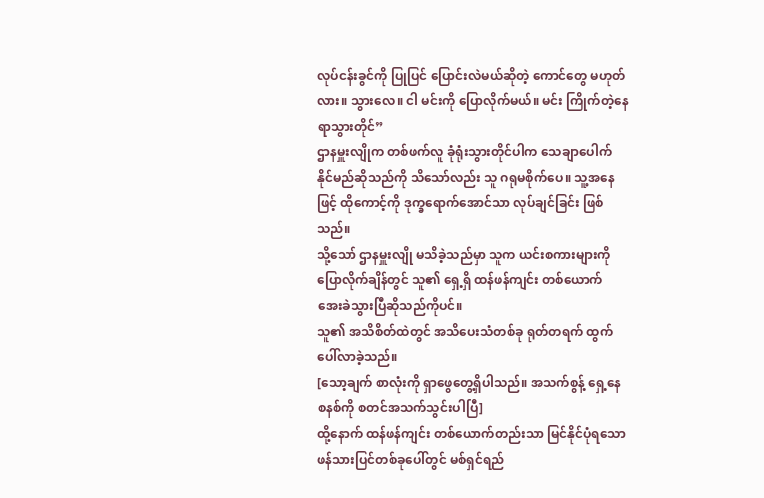လုပ်ငန်းခွင်ကို ပြုပြင် ပြောင်းလဲမယ်ဆိုတဲ့ ကောင်တွေ မဟုတ်လား။ သွားလေ။ ငါ မင်းကို ပြောလိုက်မယ်။ မင်း ကြိုက်တဲ့နေရာသွားတိုင်”
ဌာနမှူးလျိုက တစ်ဖက်လူ ခုံရုံးသွားတိုင်ပါက သေချာပေါက် နိုင်မည်ဆိုသည်ကို သိသော်လည်း သူ ဂရုမစိုက်ပေ။ သူ့အနေဖြင့် ထိုကောင့်ကို ဒုက္ခရောက်အောင်သာ လုပ်ချင်ခြင်း ဖြစ်သည်။
သို့သော် ဌာနမှူးလျို မသိခဲ့သည်မှာ သူက ယင်းစကားများကို ပြောလိုက်ချိန်တွင် သူ၏ ရှေ့ရှိ ထန်ဖန်ကျင်း တစ်ယောက် အေးခဲသွားပြီဆိုသည်ကိုပင်။
သူ၏ အသိစိတ်ထဲတွင် အသိပေးသံတစ်ခု ရုတ်တရက် ထွက်ပေါ်လာခဲ့သည်။
[သော့ချက် စာလုံးကို ရှာဖွေတွေ့ရှိပါသည်။ အသက်စွန့် ရှေ့နေ စနစ်ကို စတင်အသက်သွင်းပါပြီ]
ထို့နောက် ထန်ဖန်ကျင်း တစ်ယောက်တည်းသာ မြင်နိုင်ပုံရသော ဖန်သားပြင်တစ်ခုပေါ်တွင် မစ်ရှင်ရည်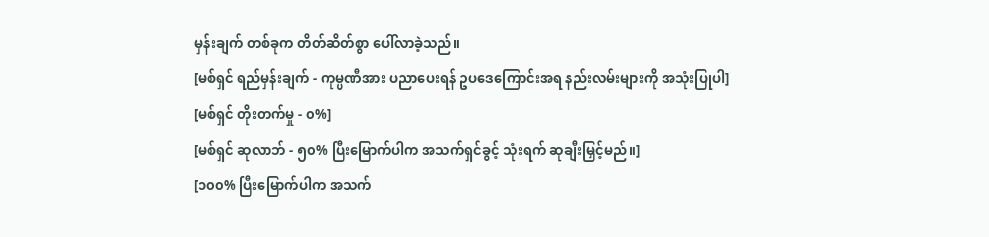မှန်းချက် တစ်ခုက တိတ်ဆိတ်စွာ ပေါ်လာခဲ့သည်။
[မစ်ရှင် ရည်မှန်းချက် - ကုမ္ပဏီအား ပညာပေးရန် ဥပဒေကြောင်းအရ နည်းလမ်းများကို အသုံးပြုပါ]
[မစ်ရှင် တိုးတက်မှု - ၀%]
[မစ်ရှင် ဆုလာဘ် - ၅၀% ပြီးမြောက်ပါက အသက်ရှင်ခွင့် သုံးရက် ဆုချီးမြှင့်မည်။]
[၁၀၀% ပြီးမြောက်ပါက အသက်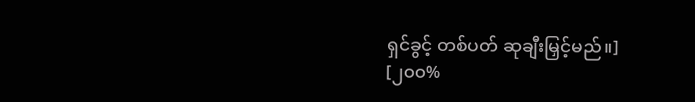ရှင်ခွင့် တစ်ပတ် ဆုချီးမြှင့်မည်။]
[၂၀၀%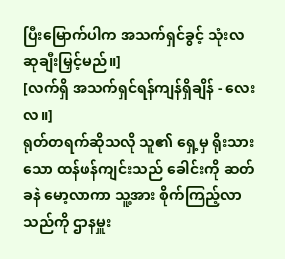ပြီးမြောက်ပါက အသက်ရှင်ခွင့် သုံးလ ဆုချီးမြှင့်မည်။]
[လက်ရှိ အသက်ရှင်ရန်ကျန်ရှိချိန် - လေးလ။]
ရုတ်တရက်ဆိုသလို သူ၏ ရှေ့မှ ရိုးသားသော ထန်ဖန်ကျင်းသည် ခေါင်းကို ဆတ်ခနဲ မော့လာကာ သူ့အား စိုက်ကြည့်လာသည်ကို ဌာနမှူး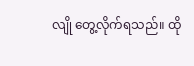လျို တွေ့လိုက်ရသည်။ ထို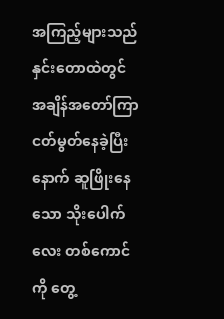အကြည့်များသည် နှင်းတောထဲတွင် အချိန်အတော်ကြာ ငတ်မွတ်နေခဲ့ပြီးနောက် ဆူဖြိုးနေသော သိုးပေါက်လေး တစ်ကောင်ကို တွေ့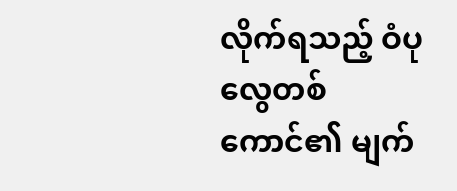လိုက်ရသည့် ဝံပုလွေတစ်ကောင်၏ မျက်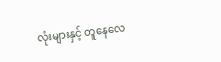လုံးများနှင့် တူနေလေ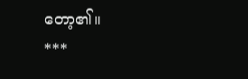တော့၏။
***